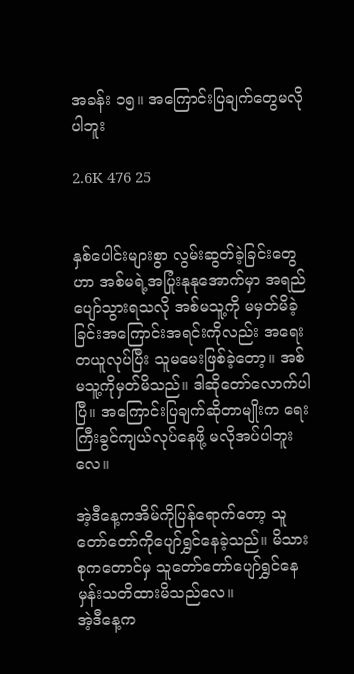အခန်း ၁၅။ အကြောင်းပြချက်တွေမလိုပါဘူး

2.6K 476 25


နှစ်ပေါင်းများစွာ လွမ်းဆွတ်ခဲ့ခြင်းတွေဟာ အစ်မရဲ့အပြုံးနုနုအောက်မှာ အရည်ပျော်သွားရသလို အစ်မသူ့ကို မမှတ်မိခဲ့ခြင်းအကြောင်းအရင်းကိုလည်း အရေးတယူလုပ်ပြီး သူမမေးဖြစ်ခဲ့တော့။ အစ်မသူ့ကိုမှတ်မိသည်။ ဒါဆိုတော်လောက်ပါပြီ။ အကြောင်းပြချက်ဆိုတာမျိုးက ရေးကြီးခွင်ကျယ်လုပ်နေဖို့ မလိုအပ်ပါဘူးလေ။

အဲ့ဒီနေ့ကအိမ်ကိုပြန်ရောက်တော့ သူတော်တော်ကိုပျော်ရွှင်နေခဲ့သည်။ မိသားစုကတောင်မှ သူတော်တော်ပျော်ရွှင်နေမှန်းသတိထားမိသည်လေ။
အဲ့ဒီနေ့က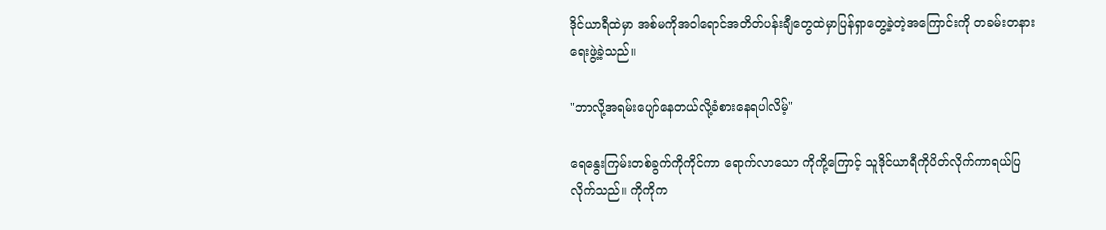ဒိုင်ယာရီထဲမှာ အစ်မကိုအဝါရောင်အတိတ်ပန်းချီတွေထဲမှာပြန်ရှာတွေ့ခဲ့တဲ့အကြောင်းကို တခမ်းတနားရေးဖွဲ့ခဲ့သည်။

"ဘာလို့အရမ်းပျော်နေတယ်လို့ခံစားနေရပါလိမ့်"

ရေနွေးကြမ်းတစ်ခွက်ကိုကိုင်ကာ ရောက်လာသော ကိုကို့ကြောင့် သူဒိုင်ယာရီကိုပိတ်လိုက်ကာရယ်ပြလိုက်သည်။ ကိုကိုက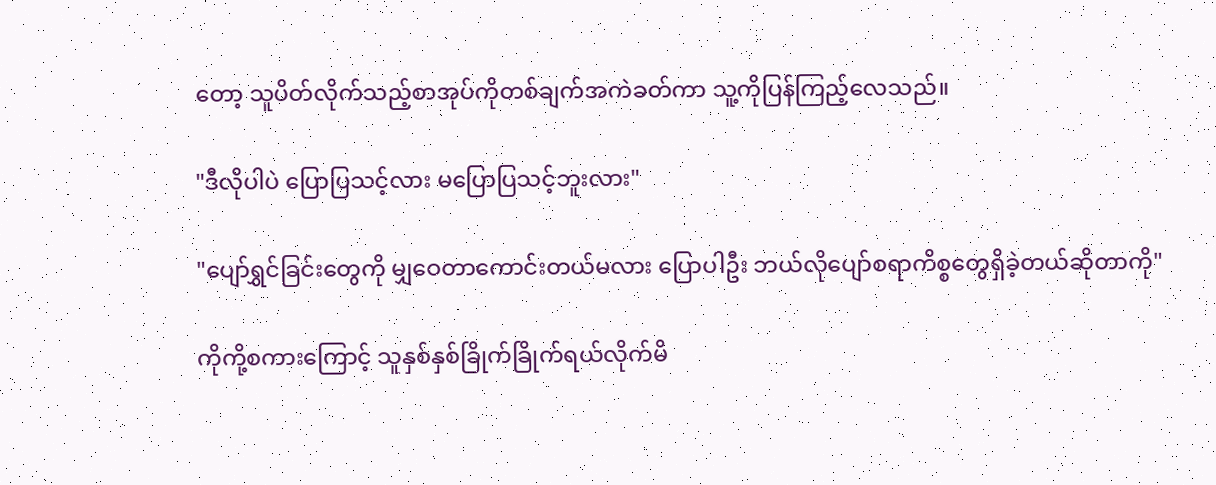တော့ သူပိတ်လိုက်သည့်စာအုပ်ကိုတစ်ချက်အကဲခတ်ကာ သူ့ကိုပြန်ကြည့်လေသည်။

"ဒီလိုပါပဲ ပြောပြသင့်လား မပြောပြသင့်ဘူးလား"

"ပျော်ရွှင်ခြင်းတွေကို မျှဝေတာကောင်းတယ်မလား ပြောပါဦး ဘယ်လိုပျော်စရာကိစ္စတွေရှိခဲ့တယ်ဆိုတာကို"

ကိုကို့စကားကြောင့် သူနှစ်နှစ်ခြိုက်ခြိုက်ရယ်လိုက်မိ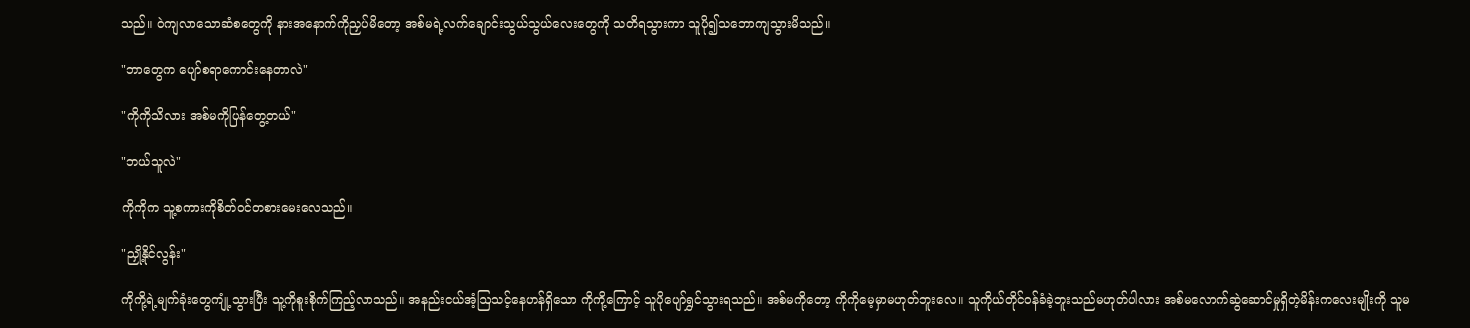သည်။ ဝဲကျလာသောဆံစတွေကို နားအနောက်ကိုညှပ်မိတော့ အစ်မရဲ့လက်ချောင်းသွယ်သွယ်လေးတွေကို သတိရသွားကာ သူပို၍သဘောကျသွားမိသည်။

"ဘာတွေက ပျော်စရာကောင်းနေတာလဲ"

"ကိုကိုသိလား အစ်မကိုပြန်တွေ့တယ်"

"ဘယ်သူလဲ"

ကိုကိုက သူ့စကားကိုစိတ်ဝင်တစားမေးလေသည်။

"ညှို့နိုင်လွန်း"

ကိုကို့ရဲ့မျက်ခုံးတွေကျုံ့သွားပြီး သူ့ကိုစူးစိုက်ကြည့်လာသည်။ အနည်းငယ်အံ့ဩသင့်နေဟန်ရှိသော ကိုကို့ကြောင့် သူပိုပျော်ရွှင်သွားရသည်။ အစ်မကိုတော့ ကိုကိုမေ့မှာမဟုတ်ဘူးလေ။ သူကိုယ်တိုင်ဝန်ခံခဲ့ဘူးသည်မဟုတ်ပါလား အစ်မလောက်ဆွဲဆောင်မှုရှိတဲ့မိန်းကလေးမျိုးကို သူမ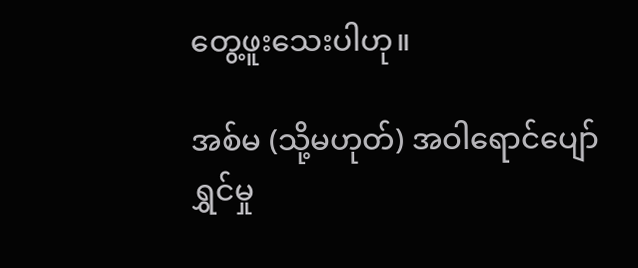တွေ့ဖူးသေးပါဟု။

အစ်မ (သို့မဟုတ်) အဝါရောင်ပျော်ရွှင်မှု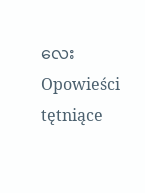လေးOpowieści tętniące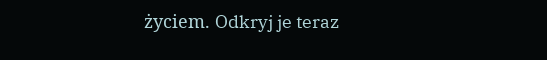życiem. Odkryj je teraz